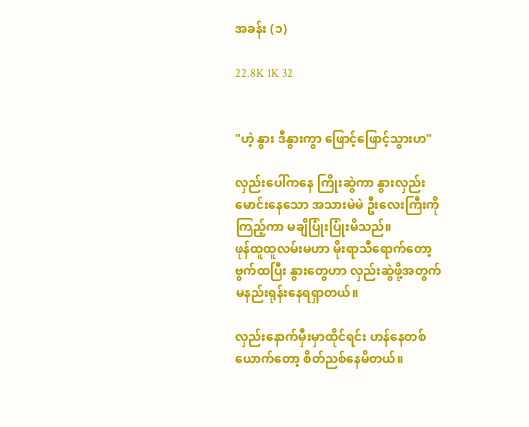အခန်း (၁)

22.8K 1K 32


"ဟဲ့ နွား ဒီနွားကွာ ဖြောင့်ဖြောင့်သွားဟ"

လှည်းပေါ်ကနေ ကြိုးဆွဲကာ နွားလှည်းမောင်းနေသော အသားမဲမဲ ဦးလေးကြီးကိုကြည့်ကာ မချိပြုံးပြုံးမိသည်။
ဖုန်ထူထူလမ်းမဟာ မိုးရာသီရောက်တော့ ဗွက်ထပြီး နွားတွေဟာ လှည်းဆွဲဖို့အတွက် မနည်းရုန်းနေရရှာတယ်။

လှည်းနောက်မှီးမှာထိုင်ရင်း ဟန်နေတစ်ယောက်တော့ စိတ်ညစ်နေမိတယ်။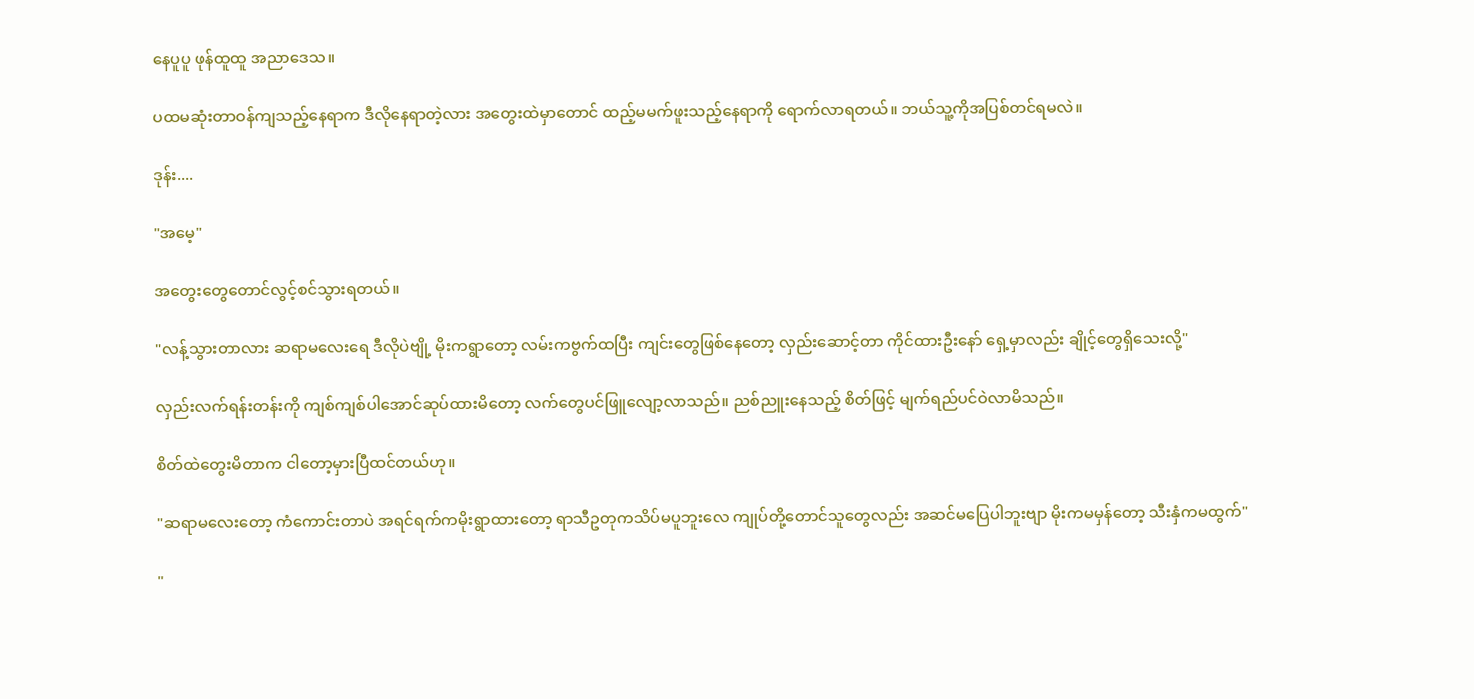နေပူပူ ဖုန်ထူထူ အညာဒေသ။

ပထမဆုံးတာဝန်ကျသည့်နေရာက ဒီလိုနေရာတဲ့လား အတွေးထဲမှာတောင် ထည့်မမက်ဖူးသည့်နေရာကို ရောက်လာရတယ်။ ဘယ်သူ့ကိုအပြစ်တင်ရမလဲ။

ဒုန်း....

"အမေ့"

အတွေးတွေတောင်လွင့်စင်သွားရတယ်။

"လန့်သွားတာလား ဆရာမလေးရေ ဒီလိုပဲဗျို့ မိုးကရွာတော့ လမ်းကဗွက်ထပြီး ကျင်းတွေဖြစ်နေတော့ လှည်းဆောင့်တာ ကိုင်ထားဦးနော် ရှေ့မှာလည်း ချိုင့်တွေရှိသေးလို့"

လှည်းလက်ရန်းတန်းကို ကျစ်ကျစ်ပါအောင်ဆုပ်ထားမိတော့ လက်တွေပင်ဖြူလျော့လာသည်။ ညစ်ညူးနေသည့် စိတ်ဖြင့် မျက်ရည်ပင်ဝဲလာမိသည်။

စိတ်ထဲတွေးမိတာက ငါတော့မှားပြီထင်တယ်ဟု။

"ဆရာမလေးတော့ ကံကောင်းတာပဲ အရင်ရက်ကမိုးရွာထားတော့ ရာသီဥတုကသိပ်မပူဘူးလေ ကျုပ်တို့တောင်သူတွေလည်း အဆင်မပြေပါဘူးဗျာ မိုးကမမှန်တော့ သီးနှံကမထွက်"

"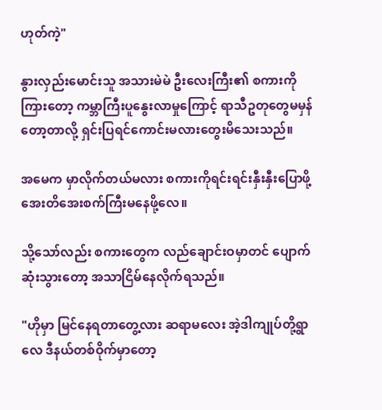ဟုတ်ကဲ့"

နွားလှည်းမောင်းသူ အသားမဲမဲ ဦးလေးကြီး၏ စကားကိုကြားတော့ ကမ္ဘာကြီးပူနွေးလာမှုကြောင့် ရာသီဥတုတွေမမှန်တော့တာလို့ ရှင်းပြရင်ကောင်းမလားတွေးမိသေးသည်။

အမေက မှာလိုက်တယ်မလား စကားကိုရင်းရင်းနှီးနှီးပြောဖို့ အေးတိအေးစက်ကြီးမနေဖို့လေ။

သို့သော်လည်း စကားတွေက လည်ချောင်းဝမှာတင် ပျောက်ဆုံးသွားတော့ အသာငြိမ်နေလိုက်ရသည်။

"ဟိုမှာ မြင်နေရတာတွေ့လား ဆရာမလေး အဲ့ဒါကျုပ်တို့ရွာလေ ဒီနယ်တစ်ဝိုက်မှာတော့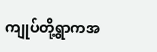ကျုပ်တို့ရွာကအ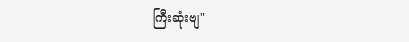ကြီးဆုံးဗျ"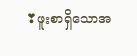❣ဖူးစာရှိသောအ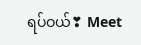ရပ်ဝယ်❣ Meet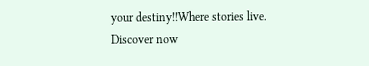your destiny!!Where stories live. Discover now